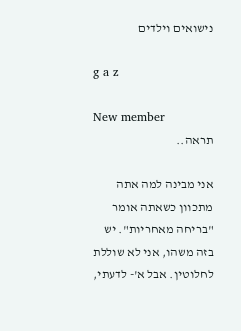נישואים וילדים

g a z

New member
תראה..

אני מבינה למה אתה מתכוון כשאתה אומר "בריחה מאחריות". יש בזה משהו, אני לא שוללת לחלוטין. אבל א'- לדעתי,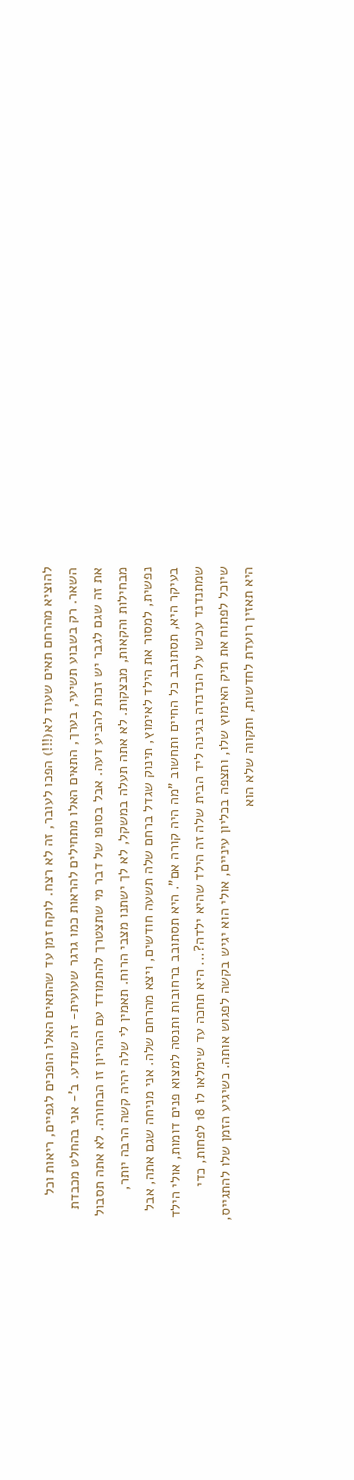להוציא מהרחם תאים שעוד לא(!!!) הפכו לעובר, זה לא רצח. לוקח זמן עד שהתאים האלו הופכים לגפיים, ריאות וכל השאר. רק בשבוע תשיעי, בערך, התאים האלו מתחילים להראות כמו גרגר שעועית- זה שתדע. ב'- אני בהחלט מכבדת את זה שגם לגבר יש זכות להביע דעה. אבל בסופו של דבר מי שתצטרך להתמודד עם ההריון זו הבחורה. לא אתה תסבול מבחילות והקאות, מבצקות. לא אתה תעלה במשקל, לא לך ישתנו מצבי הרוח. תאמין לי שלה יהיה קשה הרבה יותר, נפשית, למסור את הילד לאימוץ, תינוק שגדל ברחם שלה תשעה חודשים, ויצא מהרחם שלה. אני מניחה שגם אתה, אבל בעיקר היא, תסתובב כל החיים ותחשוב "מה היה קורה אם". היא תסתובב ברחובות ותנסה למצוא פנים דומות, אולי הילד שמתנדנד עכשו על הנדנדה בגינה ליד הבית שלה זה הילד שהיא ילדה?... היא תחכה עד שימלאו לו 18 לפחות, כדי שיוכל לפתוח את תיק האימוץ שלו, ותצפה בכליון עיניים, אולי הוא יגיש בקשה לפגוש אותה. כשיגיע הזמן שלו להתגייס, היא תאזין רועדת לחדשות, ותקווה שלא הוא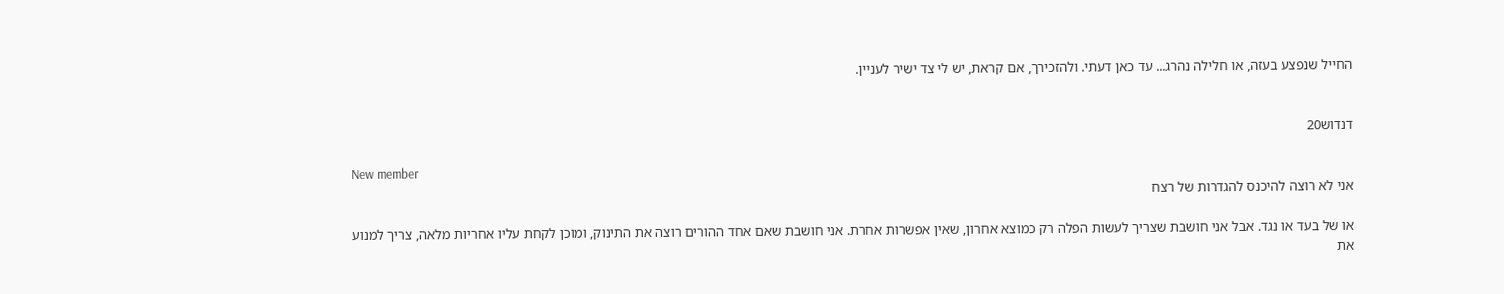החייל שנפצע בעזה, או חלילה נהרג... עד כאן דעתי. ולהזכירך, אם קראת, יש לי צד ישיר לעניין.


דנדוש20

New member
אני לא רוצה להיכנס להגדרות של רצח

או של בעד או נגד. אבל אני חושבת שצריך לעשות הפלה רק כמוצא אחרון, שאין אפשרות אחרת. אני חושבת שאם אחד ההורים רוצה את התינוק, ומוכן לקחת עליו אחריות מלאה, צריך למנוע את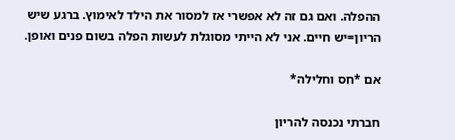ההפלה. ואם גם זה לא אפשרי אז למסור את הילד לאימוץ. ברגע שיש הריון=יש חיים. אני לא הייתי מסוגלת לעשות הפלה בשום פנים ואופן.

אם *חס וחלילה*

חברתי נכנסה להריון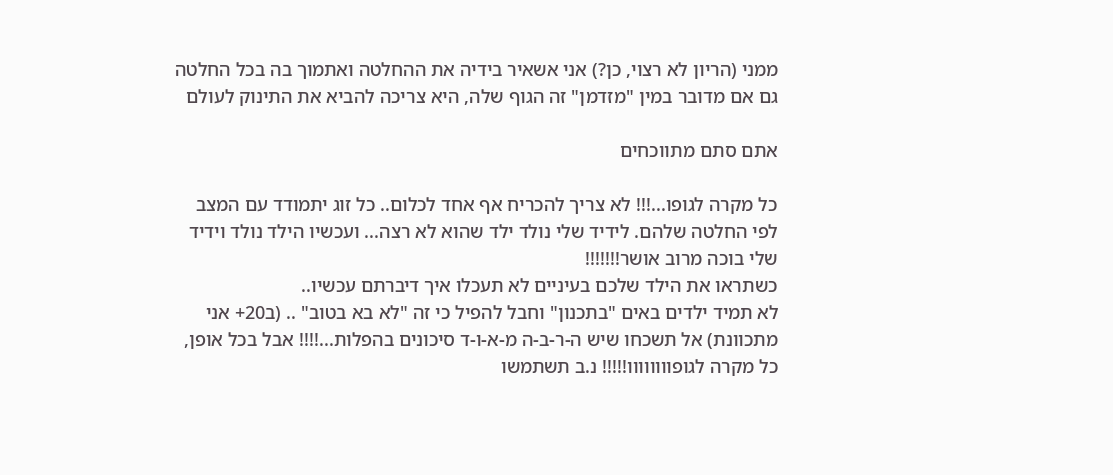ממני (הריון לא רצוי, כן?) אני אשאיר בידיה את ההחלטה ואתמוך בה בכל החלטה גם אם מדובר במין "מזדמן" זה הגוף שלה, היא צריכה להביא את התינוק לעולם

אתם סתם מתווכחים

כל מקרה לגופו...!!! לא צריך להכריח אף אחד לכלום.. כל זוג יתמודד עם המצב לפי החלטה שלהם. לידיד שלי נולד ילד שהוא לא רצה... ועכשיו הילד נולד וידיד שלי בוכה מרוב אושר!!!!!!!
כשתראו את הילד שלכם בעיניים לא תעכלו איך דיברתם עכשיו..
לא תמיד ילדים באים "בתכנון" וחבל להפיל כי זה "לא בא בטוב" .. (ב20+ אני מתכוונת) אל תשכחו שיש ה-ר-ב-ה מ-א-ו-ד סיכונים בהפלות...!!!! אבל בכל אופן, כל מקרה לגופוווווווו!!!!! נ.ב תשתמשו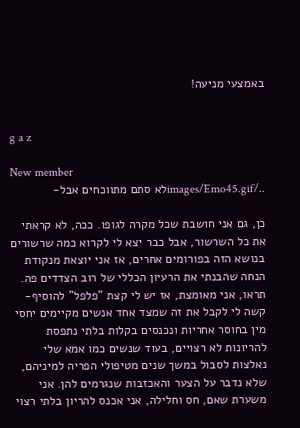באמצעי מניעה!


g a z

New member
../images/Emo45.gifלא סתם מתווכחים אבל-

כן, גם אני חושבת שכל מקרה לגופו. ככה, לא קראתי את כל השרשור, אבל כבר יצא לי לקרוא כמה שרשורים בנושא הזה בפורומים אחרים, אז אני יוצאת מנקודת הנחה שהבנתי את הרעיון הכללי של רוב הצדדים פה. תראו, אני מאומצת, אז יש לי קצת "פלפל" להוסיף- קשה לי לקבל את זה שמצד אחד אנשים מקיימים יחסי מין בחוסר אחריות ונכנסים בקלות בלתי נתפסת להריונות לא רצויים, בעוד שנשים כמו אמא שלי נאלצות לסבול במשך שנים מטיפולי הפריה למיניהם, שלא נדבר על הצער והאכזבות שנגרמים להן. אני משערת שאם, חס וחלילה, אני אכנס להריון בלתי רצוי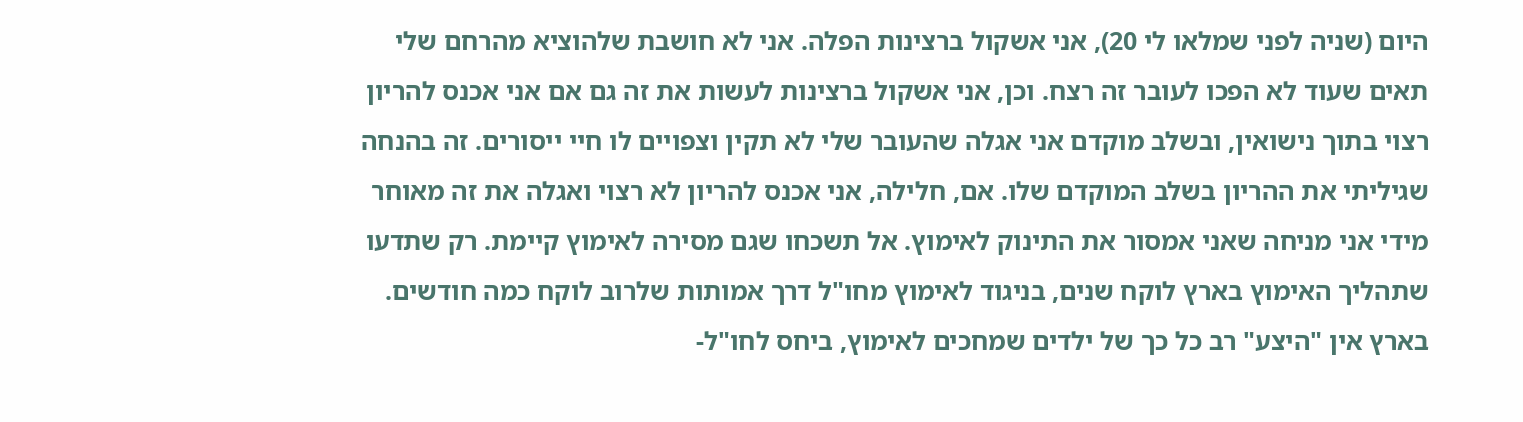היום (שניה לפני שמלאו לי 20), אני אשקול ברצינות הפלה. אני לא חושבת שלהוציא מהרחם שלי תאים שעוד לא הפכו לעובר זה רצח. וכן, אני אשקול ברצינות לעשות את זה גם אם אני אכנס להריון רצוי בתוך נישואין, ובשלב מוקדם אני אגלה שהעובר שלי לא תקין וצפויים לו חיי ייסורים. זה בהנחה שגיליתי את ההריון בשלב המוקדם שלו. אם, חלילה, אני אכנס להריון לא רצוי ואגלה את זה מאוחר מידי אני מניחה שאני אמסור את התינוק לאימוץ. אל תשכחו שגם מסירה לאימוץ קיימת. רק שתדעו שתהליך האימוץ בארץ לוקח שנים, בניגוד לאימוץ מחו"ל דרך אמותות שלרוב לוקח כמה חודשים. בארץ אין "היצע" רב כל כך של ילדים שמחכים לאימוץ, ביחס לחו"ל-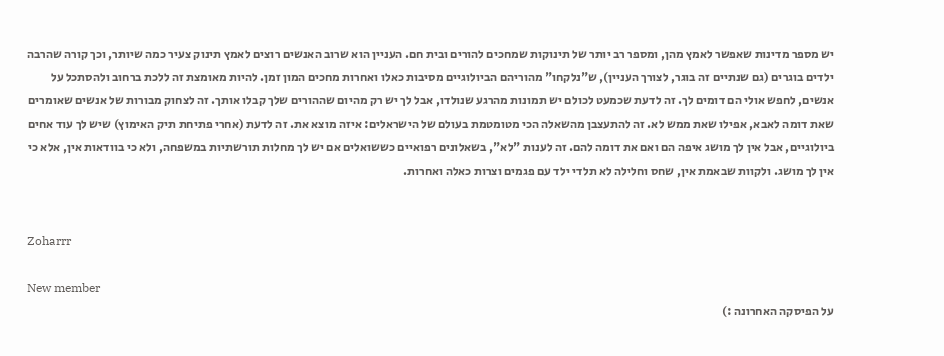יש מספר מדינות שאפשר לאמץ מהן, ומספר רב יותר של תינוקות שמחכים להורים ובית חם. העניין הוא שרוב האנשים רוצים לאמץ תינוק צעיר כמה שיותר, וכך קורה שהרבה ילדים בוגרים (גם שנתיים זה בוגר, לצורך העניין), ש"נלקחו" מהוריהם הביולוגיים מסיבות כאלו ואחרות מחכים המון זמן. להיות מאומצת זה ללכת ברחוב ולהסתכל על אנשים, לחפש אולי הם דומים לך. זה לדעת שכמעט לכולם יש תמונות מהרגע שנולדו, אבל לך יש רק מהיום שההורים שלך קבלו אותך. זה לצחוק מבורות של אנשים שאומרים שאת דומה לאבא, אפילו שאת ממש לא. זה להתעצבן מהשאלה הכי מטומטמת בעולם של הישראלים: איזה מוצא את. זה לדעת (אחרי פתיחת תיק האימוץ) שיש לך עוד אחים ביולוגיים, אבל אין לך מושג איפה הם ואם את דומה להם. זה לענות "לא", בשאלונים רפואיים כששואלים אם יש לך מחלות תורשתיות במשפחה, ולא כי בוודאות אין, אלא כי אין לך מושג. ולקוות שבאמת אין, שחס וחלילה לא תלדי ילד עם פגמים וצרות כאלה ואחרות.


Zoharrr

New member
על הפיסקה האחרונה :)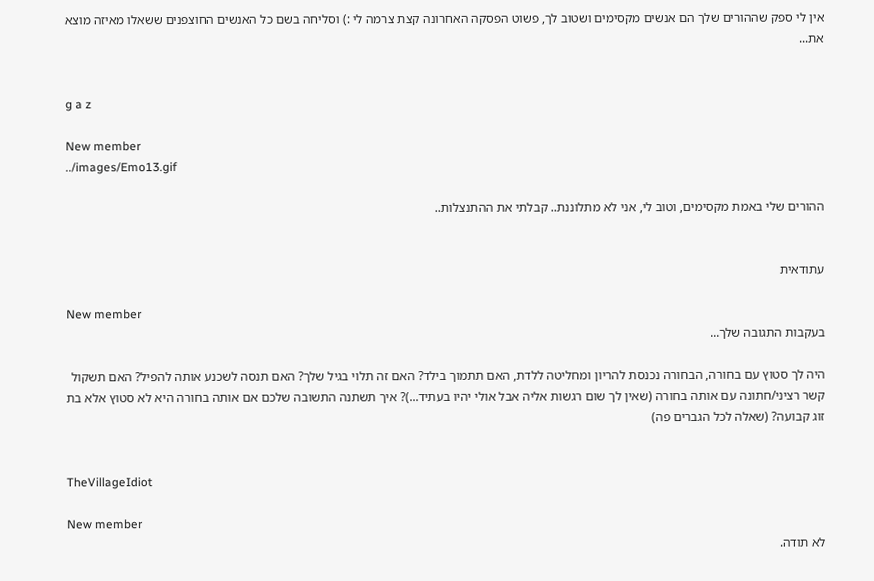אין לי ספק שההורים שלך הם אנשים מקסימים ושטוב לך, פשוט הפסקה האחרונה קצת צרמה לי :) וסליחה בשם כל האנשים החוצפנים ששאלו מאיזה מוצא את...


g a z

New member
../images/Emo13.gif

ההורים שלי באמת מקסימים, וטוב לי, אני לא מתלוננת.. קבלתי את ההתנצלות..


עתודאית

New member
בעקבות התגובה שלך...

היה לך סטוץ עם בחורה, הבחורה נכנסת להריון ומחליטה ללדת, האם תתמוך בילד? האם זה תלוי בגיל שלך? האם תנסה לשכנע אותה להפיל? האם תשקול קשר רציני/חתונה עם אותה בחורה (שאין לך שום רגשות אליה אבל אולי יהיו בעתיד...)? איך תשתנה התשובה שלכם אם אותה בחורה היא לא סטוץ אלא בת זוג קבועה? (שאלה לכל הגברים פה)


TheVillageIdiot

New member
לא תודה.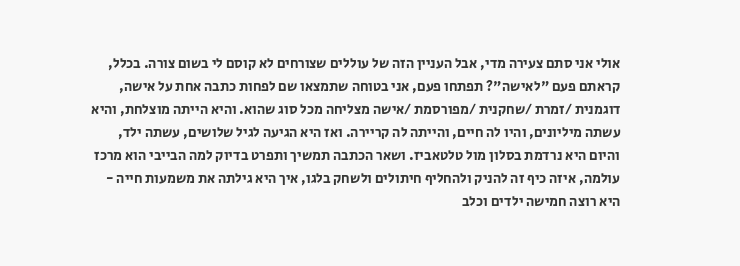אולי אני סתם צעירה מדי, אבל העניין הזה של עוללים שצורחים לא קוסם לי בשום צורה. בכלל, קראתם פעם "לאישה"? תפתחו פעם, אני בטוחה שתמצאו שם לפחות כתבה אחת על אישה, דוגמנית /זמרת /שחקנית /מפורסמת /אישה מצליחה מכל סוג שהוא. והיא הייתה מוצלחת, והיא עשתה מיליונים, והיו לה חיים, והייתה לה קריירה. ואז היא הגיעה לגיל שלושים, עשתה ילד, והיום היא נרדמת בסלון מול טלטאביז. ושאר הכתבה תמשיך ותפרט בדיוק למה הבייבי הוא מרכז עולמה, איזה כיף זה להניק ולהחליף חיתולים ולשחק בלגו, איך היא גילתה את משמעות חייה - היא רוצה חמישה ילדים וכלב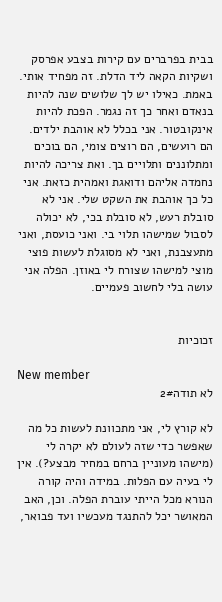בבית בפרברים עם קירות בצבע אפרסק ושקיות הקאה ליד הדלת. זה מפחיד אותי. באמת. כאילו יש לך שלושים שנה להיות בנאדם ואחר כך זה נגמר. הפכת להיות אינקובטור. אני בכלל לא אוהבת ילדים. הם רועשים, הם רוצים צומי, הם בוכים ומתלוננים ותלויים בך. ואת צריכה להיות נחמדה אליהם ודואגת ואמהית כזאת. אני כל כך אוהבת את השקט שלי. אני לא סובלת רעש, לא סובלת בכי, לא יכולה לסבול שמישהו תלוי בי. ואני כועסת, ואני מתעצבנת, ואני לא מסוגלת לעשות פוצי מוצי למישהו שצורח לי באוזן. הפלה אני עושה בלי לחשוב פעמיים.


זכוכיות

New member
לא תודה2#

לא קורץ לי, אני מתכוונת לעשות כל מה שאפשר כדי שזה לעולם לא יקרה לי (מישהו מעוניין ברחם במחיר מבצע?). אין לי בעיה עם הפלות. במידה והיה קורה הנורא מכל הייתי עוברת הפלה. וכן, האב המאושר יכל להתנגד מעכשיו ועד פבואר,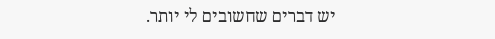יש דברים שחשובים לי יותר.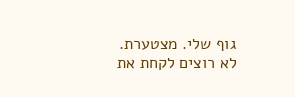גוף שלי. מצטערת. לא רוצים לקחת את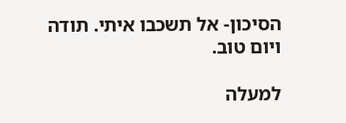הסיכון- אל תשכבו איתי. תודה ויום טוב.

למעלה